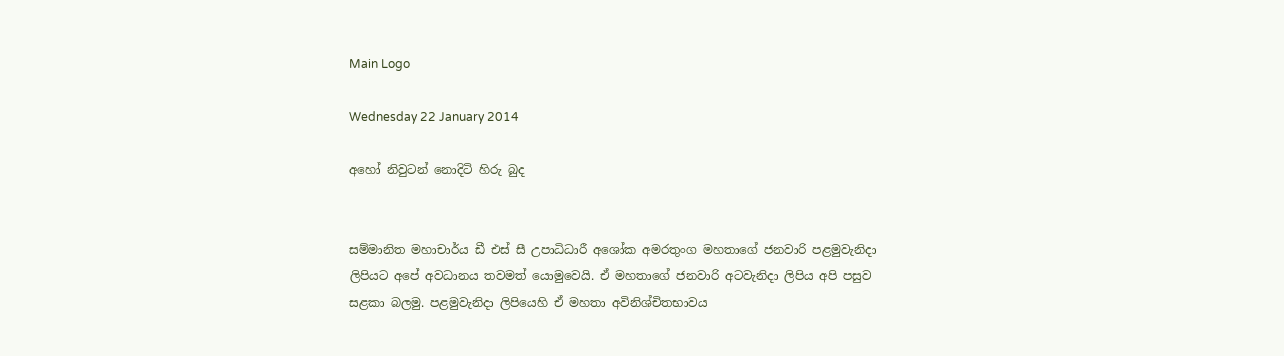Main Logo

Wednesday 22 January 2014

අහෝ නිවුටන් නොදිටි හිරු බුද


සම්මානිත මහාචාර්ය ඩී එස් සී උපාධිධාරී අශෝක අමරතුංග මහතාගේ ජනවාරි පළමුවැනිදා ලිපියට අපේ අවධානය තවමත් යොමුවෙයි. ඒ මහතාගේ ජනවාරි අටවැනිදා ලිපිය අපි පසුව සළකා බලමු. පළමුවැනිදා ලිපියෙහි ඒ මහතා අවිනිශ්චිතභාවය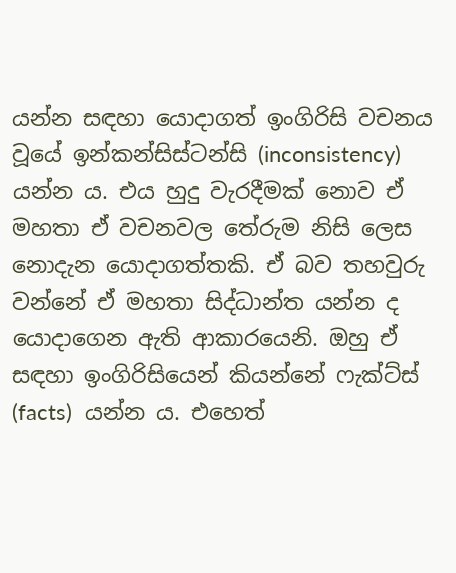යන්න සඳහා යොදාගත් ඉංගිරිසි වචනය වූයේ ඉන්කන්සිස්ටන්සි (inconsistency)   යන්න ය. එය හුදු වැරදීමක් නොව ඒ මහතා ඒ වචනවල තේරුම නිසි ලෙස නොදැන යොදාගත්තකි. ඒ බව තහවුරු වන්නේ ඒ මහතා සිද්ධාන්ත යන්න ද යොදාගෙන ඇති ආකාරයෙනි. ඔහු ඒ සඳහා ඉංගිරිසියෙන් කියන්නේ ෆැක්ට්ස් (facts)  යන්න ය. එහෙත්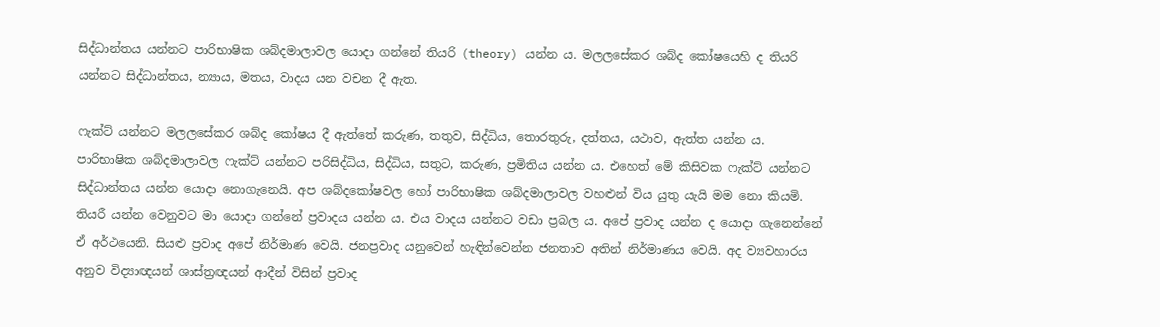සිද්ධාන්තය යන්නට පාරිභාෂික ශබ්දමාලාවල යොදා ගන්නේ තියරි (theory) යන්න ය. මලලසේකර ශබ්ද කෝෂයෙහි ද තියරි යන්නට සිද්ධාන්තය, න්‍යාය, මතය, වාදය යන වචන දී ඇත.

ෆැක්ට් යන්නට මලලසේකර ශබ්ද කෝෂය දී ඇත්තේ කරුණ, තතුව, සිද්ධිය, තොරතුරු, දත්තය, යථාව, ඇත්ත යන්න ය. පාරිභාෂික ශබ්දමාලාවල ෆැක්ට් යන්නට පරිසිද්ධිය, සිද්ධිය, සතුට, කරුණ, ප්‍රමිතිය යන්න ය. එහෙත් මේ කිසිවක ෆැක්ට් යන්නට සිද්ධාන්තය යන්න යොදා නොගැනෙයි. අප ශබ්දකෝෂවල හෝ පාරිභාෂික ශබ්දමාලාවල වහළුන් විය යුතු යැයි මම නො කියමි. තියරී යන්න වෙනුවට මා යොදා ගන්නේ ප්‍රවාදය යන්න ය. එය වාදය යන්නට වඩා ප්‍රබල ය. අපේ ප්‍රවාද යන්න ද යොදා ගැනෙන්නේ ඒ අර්ථයෙනි. සියළු ප්‍රවාද අපේ නිර්මාණ වෙයි. ජනප්‍රවාද යනුවෙන් හැඳින්වෙන්න ජනතාව අතින් නිර්මාණය වෙයි. අද ව්‍යවහාරය අනුව විද්‍යාඥයන් ශාස්ත්‍රඥයන් ආදීන් විසින් ප්‍රවාද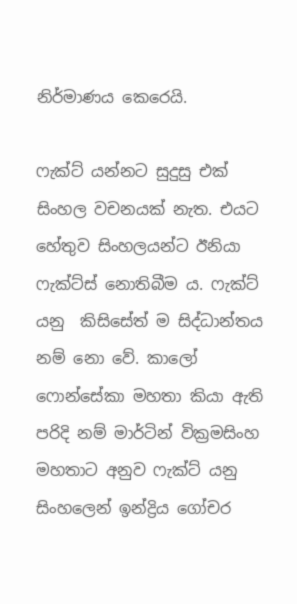නිර්මාණය කෙරෙයි.

ෆැක්ට් යන්නට සුදුසු එක් සිංහල වචනයක් නැත. එයට හේතුව සිංහලයන්ට ඊනියා ෆැක්ට්ස් නොතිබීම ය. ෆැක්ට් යනු  කිසිසේත් ම සිද්ධාන්තය නම් නො වේ. කාලෝ ෆොන්සේකා මහතා කියා ඇති පරිදි නම් මාර්ටින් වික්‍රමසිංහ මහතාට අනුව ෆැක්ට් යනු සිංහලෙන් ඉන්ද්‍රිය ගෝචර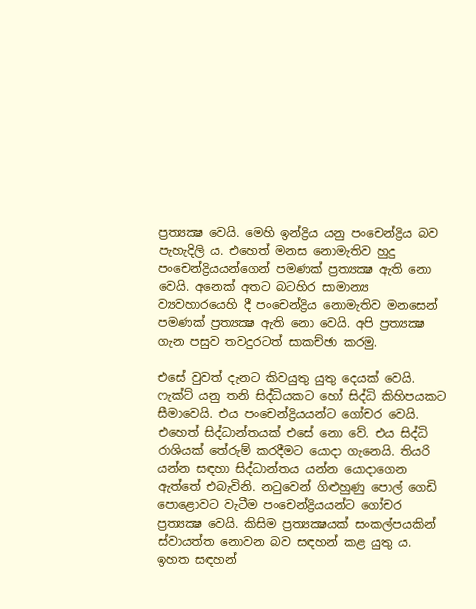ප්‍රත්‍යක්‍ෂ වෙයි. මෙහි ඉන්ද්‍රිය යනු පංචෙන්ද්‍රිය බව පැහැදිලි ය. එහෙත් මනස නොමැතිව හුදු පංචෙන්ද්‍රියයන්ගෙන් පමණක් ප්‍රත්‍යක්‍ෂ ඇති නො වෙයි. අනෙක් අතට බටහිර සාමාන්‍ය ව්‍යවහාරයෙහි දී පංචෙන්ද්‍රිය නොමැතිව මනසෙන් පමණක් ප්‍රත්‍යක්‍ෂ ඇති නො වෙයි. අපි ප්‍රත්‍යක්‍ෂ ගැන පසුව තවදුරටත් සාකච්ඡා කරමු.

එසේ වුවත් දැනට කිවයුතු යුතු දෙයක් වෙයි. ෆැක්ට් යනු තනි සිද්ධියකට හෝ සිද්ධි කිහිපයකට සීමාවෙයි. එය පංචෙන්ද්‍රියයන්ට ගෝචර වෙයි. එහෙත් සිද්ධාන්තයක් එසේ නො වේ. එය සිද්ධි රාශියක් තේරුම් කරදීමට යොදා ගැනෙයි. තියරි යන්න සඳහා සිද්ධාන්තය යන්න යොදාගෙන ඇත්තේ එබැවිනි. නටුවෙන් ගිළුහුණු පොල් ගෙඩි පොළොවට වැටීම පංචෙන්ද්‍රියයන්ට ගෝචර ප්‍රත්‍යක්‍ෂ වෙයි. කිසිම ප්‍රත්‍යක්‍ෂයක් සංකල්පයකින් ස්වායත්ත නොවන බව සඳහන් කළ යුතු ය. ඉහත සඳහන්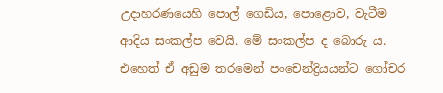උදාහරණයෙහි පොල් ගෙඩිය, පොළොව, වැටීම ආදිය සංකල්ප වෙයි. මේ සංකල්ප ද බොරු ය. එහෙත් ඒ අඩුම තරමෙන් පංචෙන්ද්‍රියයන්ට ගෝචර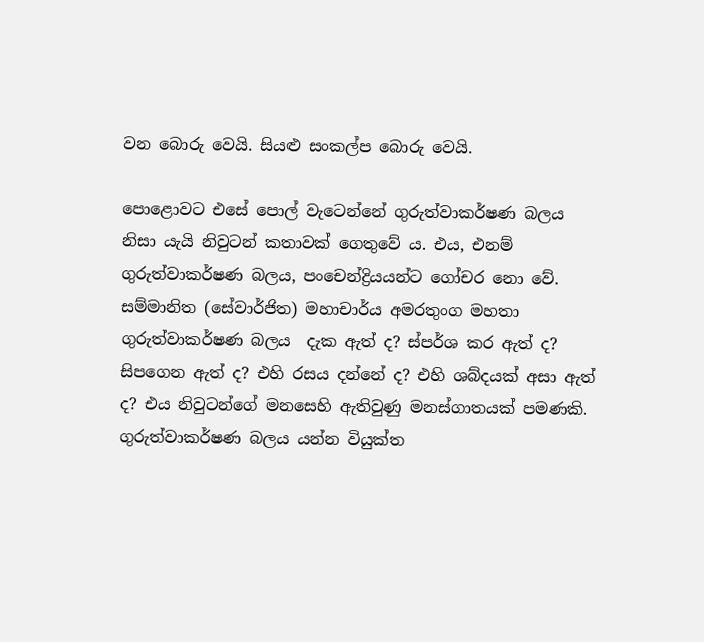වන බොරු වෙයි. සියළු සංකල්ප බොරු වෙයි.

පොළොවට එසේ පොල් වැටෙන්නේ ගුරුත්වාකර්ෂණ බලය නිසා යැයි නිවුටන් කතාවක් ගෙතුවේ ය. එය, එනම් ගුරුත්වාකර්ෂණ බලය, පංචෙන්ද්‍රියයන්ට ගෝචර නො වේ. සම්මානිත (සේවාර්ජිත) මහාචාර්ය අමරතුංග මහතා ගුරුත්වාකර්ෂණ බලය  දැක ඇත් ද? ස්පර්ශ කර ඇත් ද? සිපගෙන ඇත් ද? එහි රසය දන්නේ ද? එහි ශබ්දයක් අසා ඇත් ද? එය නිවුටන්ගේ මනසෙහි ඇතිවුණු මනස්ගාතයක් පමණකි. ගුරුත්වාකර්ෂණ බලය යන්න වියුක්ත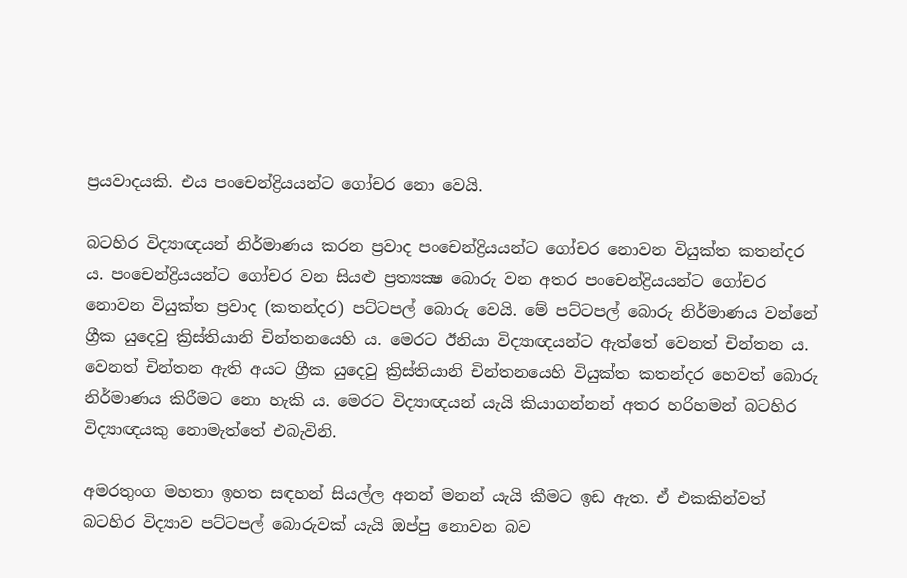ප්‍රයවාදයකි. එය පංචෙන්ද්‍රියයන්ට ගෝචර නො වෙයි.

බටහිර විද්‍යාඥයන් නිර්මාණය කරන ප්‍රවාද පංචෙන්ද්‍රියයන්ට ගෝචර නොවන වියුක්ත කතන්දර ය. පංචෙන්ද්‍රියයන්ට ගෝචර වන සියළු ප්‍රත්‍යක්‍ෂ බොරු වන අතර පංචෙන්ද්‍රියයන්ට ගෝචර නොවන වියුක්ත ප්‍රවාද (කතන්දර) පට්ටපල් බොරු වෙයි. මේ පට්ටපල් බොරු නිර්මාණය වන්නේ ග්‍රීක යුදෙවු ක්‍රිස්තියානි චින්තනයෙහි ය. මෙරට ඊනියා විද්‍යාඥයන්ට ඇත්තේ වෙනත් චින්තන ය. වෙනත් චින්තන ඇති අයට ග්‍රීක යුදෙවු ක්‍රිස්තියානි චින්තනයෙහි වියුක්ත කතන්දර හෙවත් බොරු නිර්මාණය කිරීමට නො හැකි ය. මෙරට විද්‍යාඥයන් යැයි කියාගන්නන් අතර හරිහමන් බටහිර විද්‍යාඥයකු නොමැත්තේ එබැවිනි.

අමරතුංග මහතා ඉහත සඳහන් සියල්ල අනන් මනන් යැයි කීමට ඉඩ ඇත. ඒ එකකින්වත් බටහිර විද්‍යාව පට්ටපල් බොරුවක් යැයි ඔප්පු නොවන බව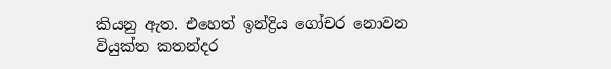කියනු ඇත. එහෙත් ඉන්ද්‍රිය ගෝචර නොවන වියුක්ත කතන්දර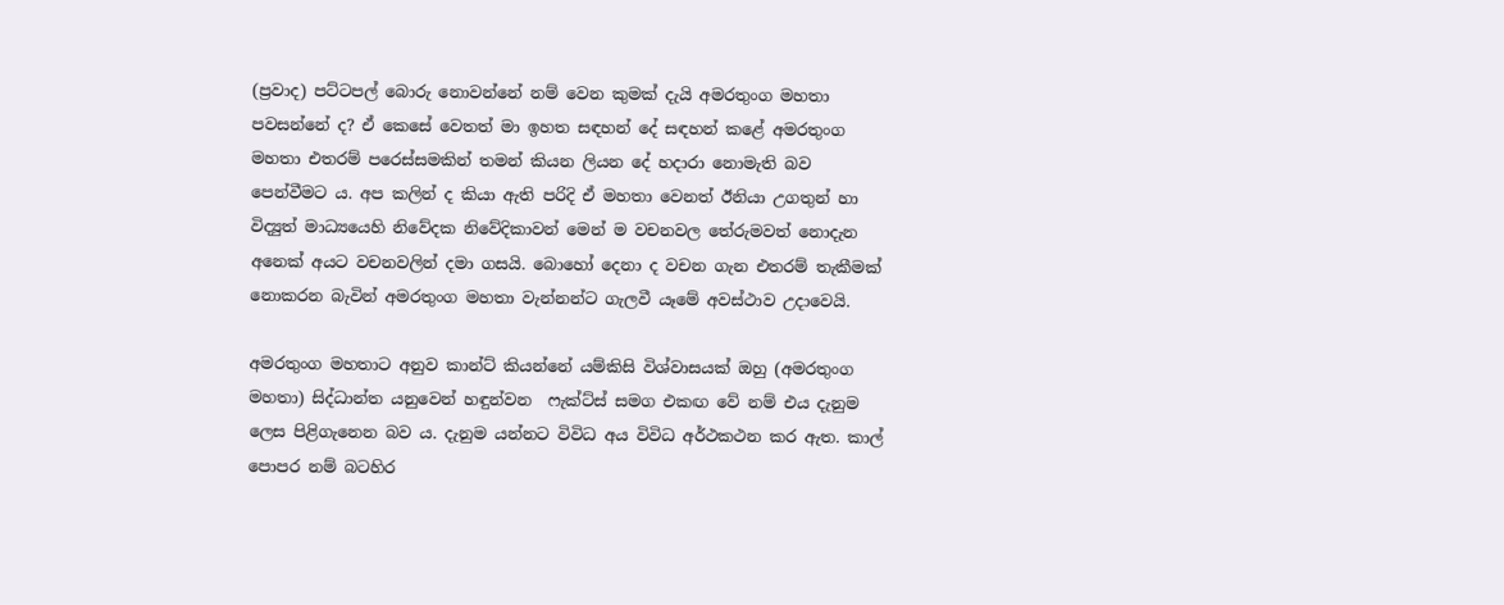(ප්‍රවාද) පට්ටපල් බොරු නොවන්නේ නම් වෙන කුමක් දැයි අමරතුංග මහතා පවසන්නේ ද? ඒ කෙසේ වෙතත් මා ඉහත සඳහන් දේ සඳහන් කළේ අමරතුංග මහතා එතරම් පරෙස්සමකින් තමන් කියන ලියන දේ හදාරා නොමැති බව පෙන්වීමට ය. අප කලින් ද කියා ඇති පරිදි ඒ මහතා වෙනත් ඊනියා උගතුන් හා විද්‍යුත් මාධ්‍යයෙහි නිවේදක නිවේදිකාවන් මෙන් ම වචනවල තේරුමවත් නොදැන අනෙක් අයට වචනවලින් දමා ගසයි. බොහෝ දෙනා ද වචන ගැන එතරම් තැකීමක් නොකරන බැවින් අමරතුංග මහතා වැන්නන්ට ගැලවී යෑමේ අවස්ථාව උදාවෙයි.

අමරතුංග මහතාට අනුව කාන්ට් කියන්නේ යම්කිසි විශ්වාසයක් ඔහු (අමරතුංග මහතා) සිද්ධාන්ත යනුවෙන් හඳුන්වන  ෆැක්ට්ස් සමග එකඟ වේ නම් එය දැනුම ලෙස පිළිගැනෙන බව ය. දැනුම යන්නට විවිධ අය විවිධ අර්ථකථන කර ඇත. කාල් පොපර නම් බටහිර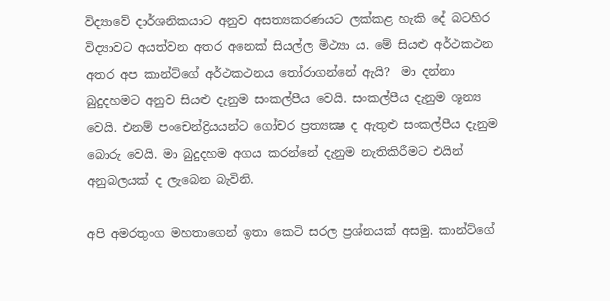විද්‍යාවේ දාර්ශනිකයාට අනුව අසත්‍යකරණයට ලක්කළ හැකි දේ බටහිර විද්‍යාවට අයත්වන අතර අනෙක් සියල්ල මිථ්‍යා ය. මේ සියළු අර්ථකථන අතර අප කාන්ට්ගේ අර්ථකථනය තෝරාගන්නේ ඇයි?  මා දන්නා බුදුදහමට අනුව සියළු දැනුම සංකල්පීය වෙයි. සංකල්පීය දැනුම ශූන්‍ය වෙයි. එනම් පංචෙන්ද්‍රියයන්ට ගෝචර ප්‍රත්‍යක්‍ෂ ද ඇතුළු සංකල්පීය දැනුම බොරු වෙයි. මා බුදුදහම අගය කරන්නේ දැනුම නැතිකිරීමට එයින් අනුබලයක් ද ලැබෙන බැවිනි.

අපි අමරතුංග මහතාගෙන් ඉතා කෙටි සරල ප්‍රශ්නයක් අසමු. කාන්ට්ගේ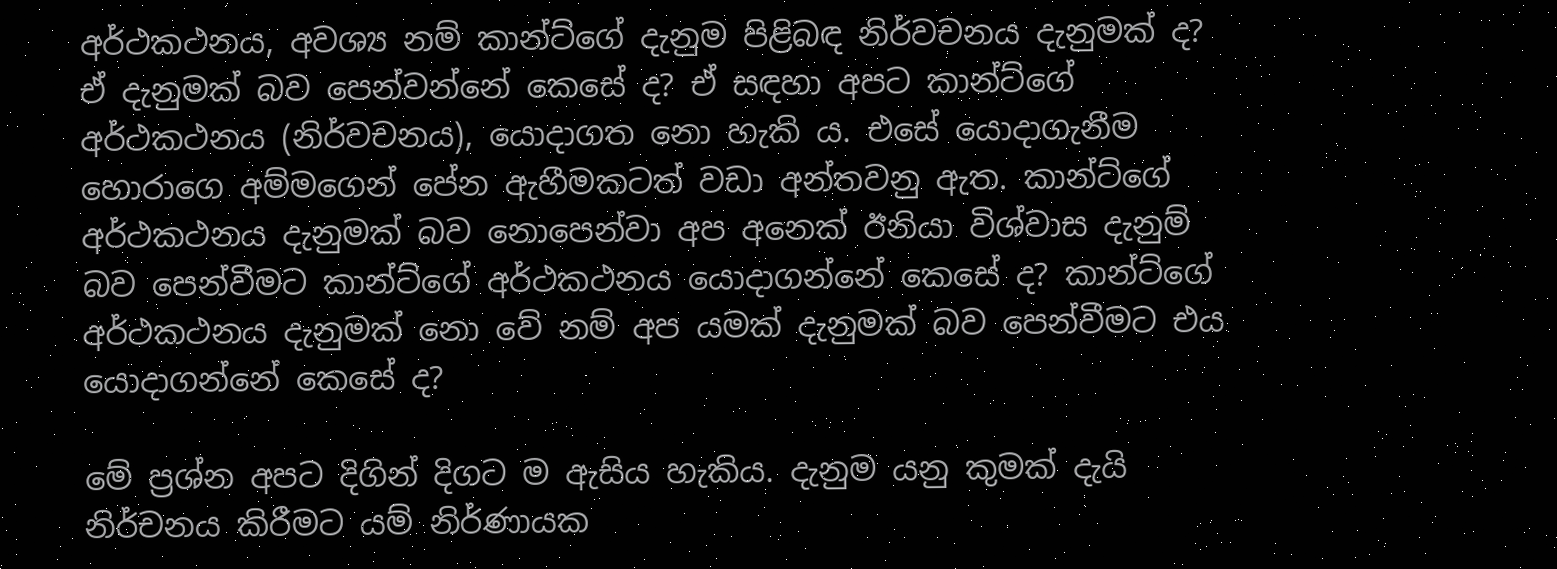අර්ථකථනය, අවශ්‍ය නම් කාන්ට්ගේ දැනුම පිළිබඳ නිර්වචනය දැනුමක් ද? ඒ දැනුමක් බව පෙන්වන්නේ කෙසේ ද? ඒ සඳහා අපට කාන්ට්ගේ අර්ථකථනය (නිර්වචනය), යොදාගත නො හැකි ය. එසේ යොදාගැනීම හොරාගෙ අම්මගෙන් පේන ඇහීමකටත් වඩා අන්තවනු ඇත. කාන්ට්ගේ අර්ථකථනය දැනුමක් බව නොපෙන්වා අප අනෙක් ඊනියා විශ්වාස දැනුම් බව පෙන්වීමට කාන්ට්ගේ අර්ථකථනය යොදාගන්නේ කෙසේ ද? කාන්ට්ගේ අර්ථකථනය දැනුමක් නො වේ නම් අප යමක් දැනුමක් බව පෙන්වීමට එය යොදාගන්නේ කෙසේ ද?

මේ ප්‍රශ්න අපට දිගින් දිගට ම ඇසිය හැකිය. දැනුම යනු කුමක් දැයි නිර්චනය කිරීමට යම් නිර්ණායක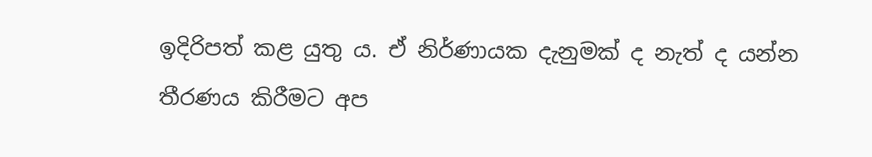ඉදිරිපත් කළ යුතු ය. ඒ නිර්ණායක දැනුමක් ද නැත් ද යන්න තීරණය කිරීමට අප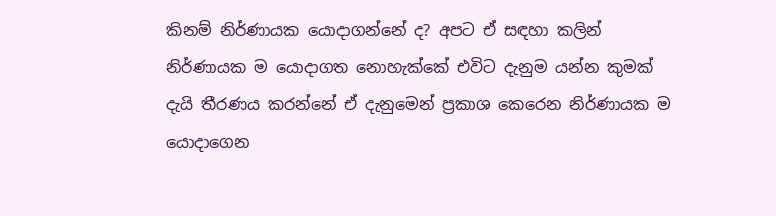කිනම් නිර්ණායක යොදාගන්නේ ද? අපට ඒ සඳහා කලින් නිර්ණායක ම යොදාගත නොහැක්කේ එවිට දැනුම යන්න කුමක් දැයි තීරණය කරන්නේ ඒ දැනුමෙන් ප්‍රකාශ කෙරෙන නිර්ණායක ම යොදාගෙන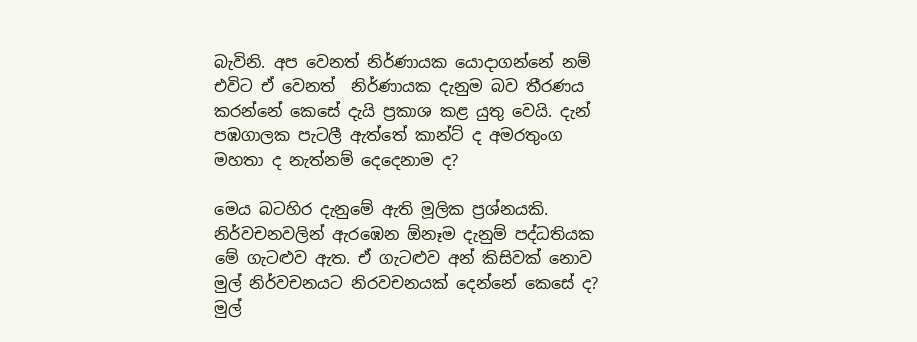බැවිනි. අප වෙනත් නිර්ණායක යොදාගන්නේ නම් එවිට ඒ වෙනත්  නිර්ණායක දැනුම බව තීරණය කරන්නේ කෙසේ දැයි ප්‍රකාශ කළ යුතු වෙයි. දැන් පඹගාලක පැටලී ඇත්තේ කාන්ට් ද අමරතුංග මහතා ද නැත්නම් දෙදෙනාම ද?

මෙය බටහිර දැනුමේ ඇති මූලික ප්‍රශ්නයකි. නිර්වචනවලින් ඇරඹෙන ඕනෑම දැනුම් පද්ධතියක මේ ගැටළුව ඇත. ඒ ගැටළුව අන් කිසිවක් නොව මුල් නිර්වචනයට නිරවචනයක් දෙන්නේ කෙසේ ද? මුල්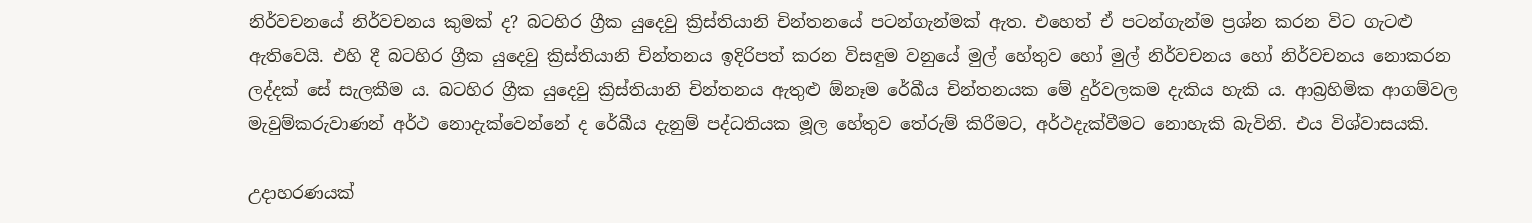නිර්වචනයේ නිර්වචනය කුමක් ද? බටහිර ග්‍රීක යුදෙවු ක්‍රිස්තියානි චින්තනයේ පටන්ගැන්මක් ඇත. එහෙත් ඒ පටන්ගැන්ම ප්‍රශ්න කරන විට ගැටළු ඇතිවෙයි. එහි දී බටහිර ග්‍රීක යුදෙවු ක්‍රිස්තියානි චින්තනය ඉදිරිපත් කරන විසඳුම වනුයේ මුල් හේතුව හෝ මුල් නිර්වචනය හෝ නිර්වචනය නොකරන ලද්දක් සේ සැලකීම ය. බටහිර ග්‍රීක යුදෙවු ක්‍රිස්තියානි චින්තනය ඇතුළු ඕනෑම රේඛීය චින්තනයක මේ දුර්වලකම දැකිය හැකි ය. ආබ්‍රහිමික ආගම්වල මැවුම්කරුවාණන් අර්ථ නොදැක්වෙන්නේ ද රේඛීය දැනුම් පද්ධතියක මූල හේතුව තේරුම් කිරීමට, අර්ථදැක්වීමට නොහැකි බැවිනි. එය විශ්වාසයකි.

උදාහරණයක්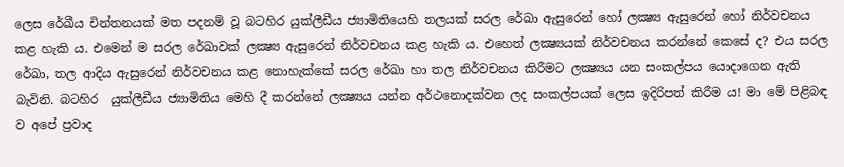ලෙස රේඛීය චින්තනයක් මත පදනම් වූ බටහිර යුක්ලීඩීය ජ්‍යාමිතියෙහි තලයක් සරල රේඛා ඇසුරෙන් හෝ ලක්‍ෂ්‍ය ඇසුරෙන් හෝ නිර්වචනය කළ හැකි ය. එමෙන් ම සරල රේඛාවක් ලක්‍ෂ්‍ය ඇසුරෙන් නිර්වචනය කළ හැකි ය. එහෙත් ලක්‍ෂ්‍යයක් නිර්වචනය කරන්නේ කෙසේ ද? එය සරල රේඛා, තල ආදිය ඇසුරෙන් නිර්වචනය කළ නොහැක්කේ සරල රේඛා හා තල නිර්වචනය කිරීමට ලක්‍ෂ්‍යය යන සංකල්පය යොදාගෙන ඇති බැවිනි. බටහිර  යුක්ලීඩීය ජ්‍යාමිතිය මෙහි දී කරන්නේ ලක්‍ෂ්‍යය යන්න අර්ථනොදක්වන ලද සංකල්පයක් ලෙස ඉදිරිපත් කිරීම ය! මා මේ පිළිබඳ ව අපේ ප්‍රවාද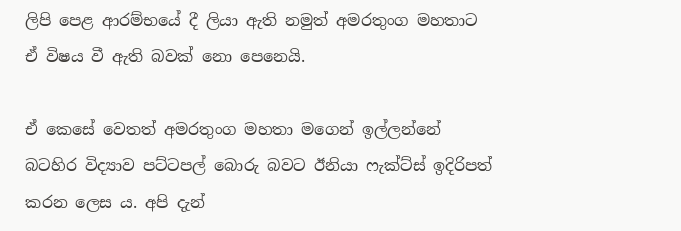ලිපි පෙළ ආරම්භයේ දී ලියා ඇති නමුත් අමරතුංග මහතාට ඒ විෂය වී ඇති බවක් නො පෙනෙයි.

ඒ කෙසේ වෙතත් අමරතුංග මහතා මගෙන් ඉල්ලන්නේ බටහිර විද්‍යාව පට්ටපල් බොරු බවට ඊනියා ෆැක්ට්ස් ඉදිරිපත් කරන ලෙස ය. අපි දැන්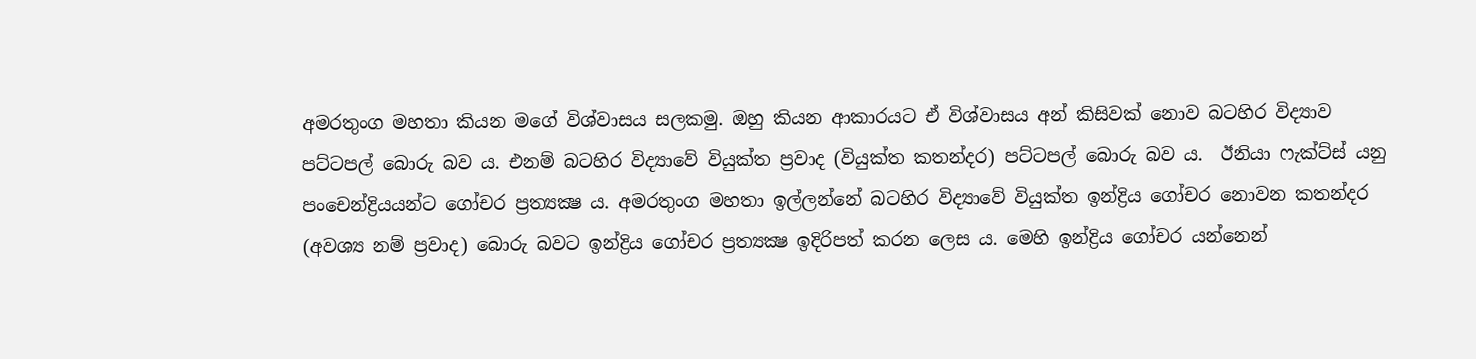අමරතුංග මහතා කියන මගේ විශ්වාසය සලකමු. ඔහු කියන ආකාරයට ඒ විශ්වාසය අන් කිසිවක් නොව බටහිර විද්‍යාව පට්ටපල් බොරු බව ය. එනම් බටහිර විද්‍යාවේ වියුක්ත ප්‍රවාද (වියුක්ත කතන්දර) පට්ටපල් බොරු බව ය.  ඊනියා ෆැක්ට්ස් යනු පංචෙන්ද්‍රියයන්ට ගෝචර ප්‍රත්‍යක්‍ෂ ය. අමරතුංග මහතා ඉල්ලන්නේ බටහිර විද්‍යාවේ වියුක්ත ඉන්ද්‍රිය ගෝචර නොවන කතන්දර (අවශ්‍ය නම් ප්‍රවාද) බොරු බවට ඉන්ද්‍රිය ගෝචර ප්‍රත්‍යක්‍ෂ ඉදිරිපත් කරන ලෙස ය. මෙහි ඉන්ද්‍රිය ගෝචර යන්නෙන්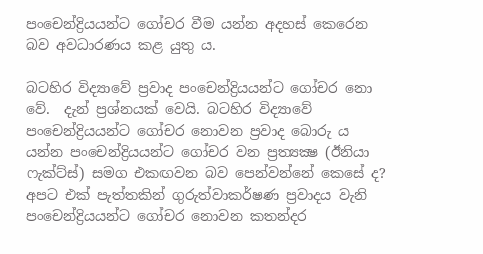පංචෙන්ද්‍රියයන්ට ගෝචර වීම යන්න අදහස් කෙරෙන බව අවධාරණය කළ යුතු ය.

බටහිර විද්‍යාවේ ප්‍රවාද පංචෙන්ද්‍රියයන්ට ගෝචර නො වේ.  දැන් ප්‍රශ්නයක් වෙයි. බටහිර විද්‍යාවේ පංචෙන්ද්‍රියයන්ට ගෝචර නොවන ප්‍රවාද බොරු ය යන්න පංචෙන්ද්‍රියයන්ට ගෝචර වන ප්‍රත්‍යක්‍ෂ (ඊනියා ෆැක්ට්ස්) සමග එකඟවන බව පෙන්වන්නේ කෙසේ ද? අපට එක් පැත්තකින් ගුරුත්වාකර්ෂණ ප්‍රවාදය වැනි පංචෙන්ද්‍රියයන්ට ගෝචර නොවන කතන්දර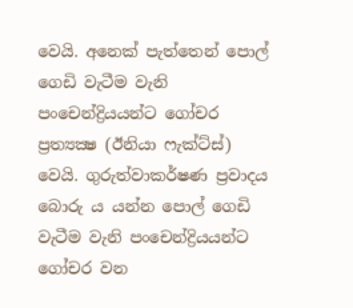වෙයි. අනෙක් පැත්තෙන් පොල් ගෙඩි වැටීම වැනි පංචෙන්ද්‍රියයන්ට ගෝචර ප්‍රත්‍යක්‍ෂ (ඊනියා ෆැක්ට්ස්) වෙයි. ගුරුත්වාකර්ෂණ ප්‍රවාදය බොරු ය යන්න පොල් ගෙඩි වැටීම වැනි පංචෙන්ද්‍රියයන්ට ගෝචර වන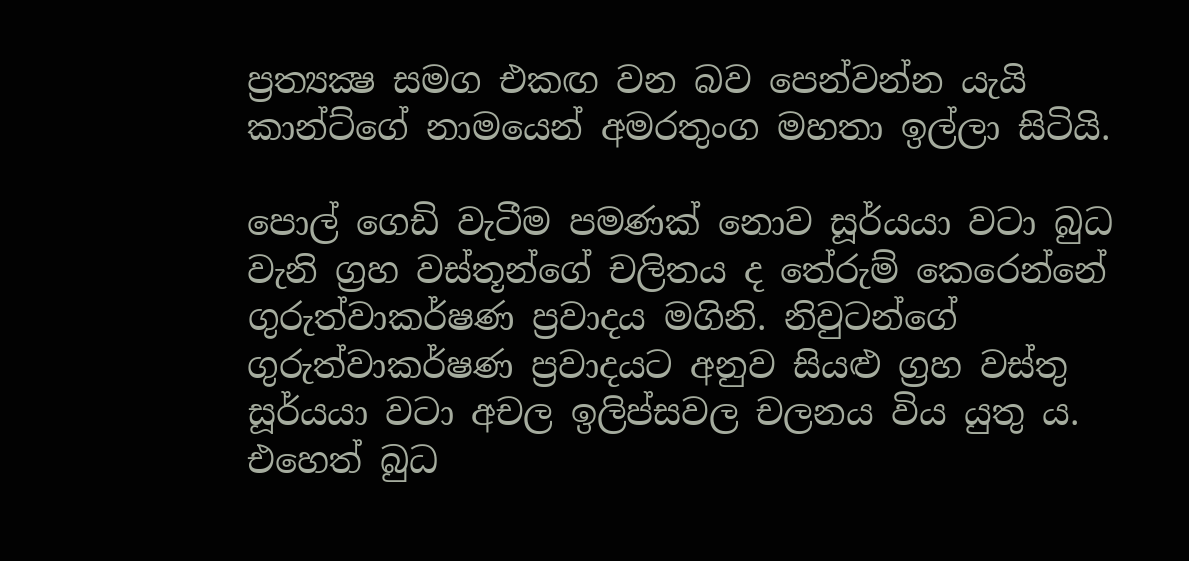ප්‍රත්‍යක්‍ෂ සමග එකඟ වන බව පෙන්වන්න යැයි කාන්ට්ගේ නාමයෙන් අමරතුංග මහතා ඉල්ලා සිටියි.

පොල් ගෙඩි වැටීම පමණක් නොව සූර්යයා වටා බුධ වැනි ග්‍රහ වස්තූන්ගේ චලිතය ද තේරුම් කෙරෙන්නේ ගුරුත්වාකර්ෂණ ප්‍රවාදය මගිනි. නිවුටන්ගේ ගුරුත්වාකර්ෂණ ප්‍රවාදයට අනුව සියළු ග්‍රහ වස්තු සූර්යයා වටා අචල ඉලිප්සවල චලනය විය යුතු ය. එහෙත් බුධ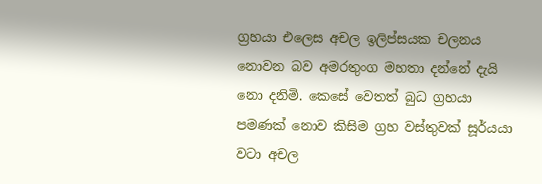ග්‍රහයා එලෙස අචල ඉලිප්සයක චලනය නොවන බව අමරතුංග මහතා දන්නේ දැයි නො දනිමි. කෙසේ වෙතත් බුධ ග්‍රහයා පමණක් නොව කිසිම ග්‍රහ වස්තුවක් සූර්යයා වටා අචල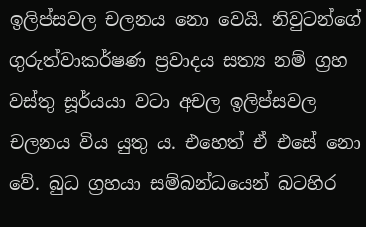ඉලිප්සවල චලනය නො වෙයි. නිවුටන්ගේ ගුරුත්වාකර්ෂණ ප්‍රවාදය සත්‍ය නම් ග්‍රහ වස්තු සූර්යයා වටා අචල ඉලිප්සවල චලනය විය යුතු ය. එහෙත් ඒ එසේ නො වේ. බුධ ග්‍රහයා සම්බන්ධයෙන් බටහිර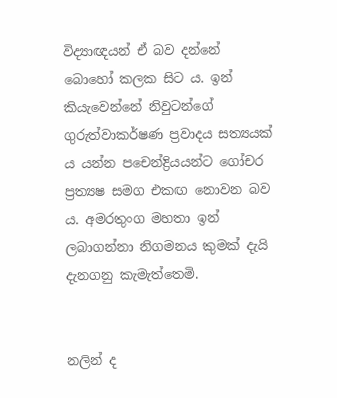විද්‍යාඥයන් ඒ බව දන්නේ බොහෝ කලක සිට ය. ඉන් කියැවෙන්නේ නිවුටන්ගේ ගුරුත්වාකර්ෂණ ප්‍රවාදය සත්‍යයක් ය යන්න පචෙන්ද්‍රියයන්ට ගෝචර ප්‍රත්‍යෂ සමග එකඟ නොවන බව ය. අමරතුංග මහතා ඉන් ලබාගන්නා නිගමනය කුමක් දැයි දැනගනු කැමැත්තෙමි.


නලින් ද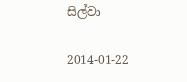සිල්වා

2014-01-22